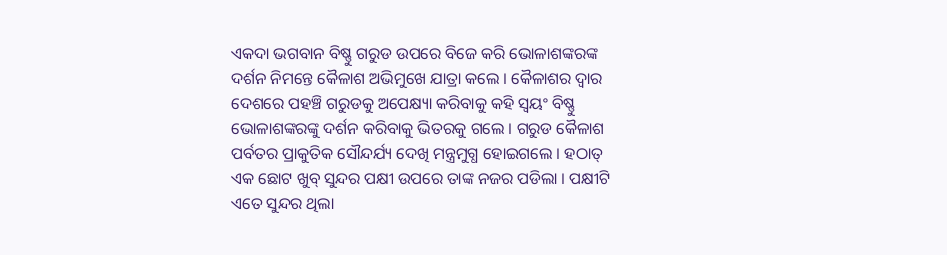ଏକଦା ଭଗବାନ ବିଷ୍ଣୁ ଗରୁଡ ଉପରେ ବିଜେ କରି ଭୋଳାଶଙ୍କରଙ୍କ ଦର୍ଶନ ନିମନ୍ତେ କୈଳାଶ ଅଭିମୁଖେ ଯାତ୍ରା କଲେ । କୈଳାଶର ଦ୍ବାର ଦେଶରେ ପହଞ୍ଚି ଗରୁଡକୁ ଅପେକ୍ଷ୍ୟା କରିବାକୁ କହି ସ୍ବୟଂ ବିଷ୍ଣୁ ଭୋଳାଶଙ୍କରଙ୍କୁ ଦର୍ଶନ କରିବାକୁ ଭିତରକୁ ଗଲେ । ଗରୁଡ କୈଳାଶ ପର୍ବତର ପ୍ରାକୁତିକ ସୌନ୍ଦର୍ଯ୍ୟ ଦେଖି ମନ୍ତ୍ରମୁଗ୍ଧ ହୋଇଗଲେ । ହଠାତ୍ ଏକ ଛୋଟ ଖୁବ୍ ସୁନ୍ଦର ପକ୍ଷୀ ଉପରେ ତାଙ୍କ ନଜର ପଡିଲା । ପକ୍ଷୀଟି ଏତେ ସୁନ୍ଦର ଥିଲା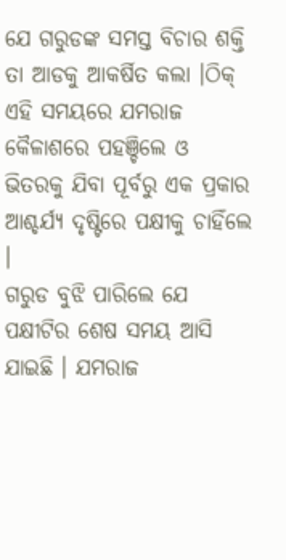ଯେ ଗରୁଡଙ୍କ ସମସ୍ତ ବିଚାର ଶକ୍ତି ତା ଆଡକୁ ଆକର୍ଷିତ କଲା ।ଠିକ୍ ଏହି ସମୟରେ ଯମରାଜ କୈଳାଶରେ ପହଞ୍ଚିଲେ ଓ ଭିତରକୁ ଯିବା ପୂର୍ବରୁ ଏକ ପ୍ରକାର ଆଶ୍ଚର୍ଯ୍ୟ ଦୃଷ୍ଟିରେ ପକ୍ଷୀକୁ ଚାହିଁଲେ ।
ଗରୁଡ ବୁଝି ପାରିଲେ ଯେ ପକ୍ଷୀଟିର ଶେଷ ସମୟ ଆସି ଯାଇଛି । ଯମରାଜ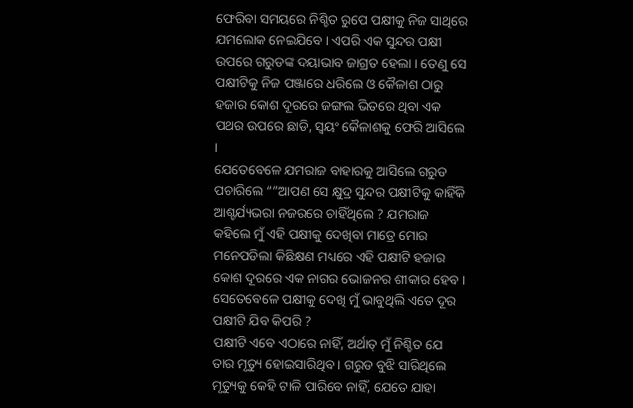ଫେରିବା ସମୟରେ ନିଶ୍ଚିତ ରୁପେ ପକ୍ଷୀକୁ ନିଜ ସାଥିରେ ଯମଲୋକ ନେଇଯିବେ । ଏପରି ଏକ ସୁନ୍ଦର ପକ୍ଷୀ ଉପରେ ଗରୁଡଙ୍କ ଦୟାଭାବ ଜାଗ୍ରତ ହେଲା । ତେଣୁ ସେ ପକ୍ଷୀଟିକୁ ନିଜ ପଞ୍ଜାରେ ଧରିଲେ ଓ କୈଳାଶ ଠାରୁ ହଜାର କୋଶ ଦୂରରେ ଜଙ୍ଗଲ ଭିତରେ ଥିବା ଏକ ପଥର ଉପରେ ଛାଡି, ସ୍ବୟଂ କୈଳାଶକୁ ଫେରି ଆସିଲେ ।
ଯେତେବେଳେ ଯମରାଜ ବାହାରକୁ ଆସିଲେ ଗରୁଡ ପଚାରିଲେ “”ଆପଣ ସେ କ୍ଷୁଦ୍ର ସୁନ୍ଦର ପକ୍ଷୀଟିକୁ କାହିଁକି ଆଶ୍ଚର୍ଯ୍ୟଭରା ନଜରରେ ଚାହିଁଥିଲେ ? ଯମରାଜ କହିଲେ ମୁଁ ଏହି ପକ୍ଷୀକୁ ଦେଖିବା ମାତ୍ରେ ମୋର ମନେପଡିଲା କିଛିକ୍ଷଣ ମଧ୍ୟରେ ଏହି ପକ୍ଷୀଟି ହଜାର କୋଶ ଦୂରରେ ଏକ ନାଗର ଭୋଜନର ଶୀକାର ହେବ । ସେତେବେଳେ ପକ୍ଷୀକୁ ଦେଖି ମୁଁ ଭାବୁଥିଲି ଏତେ ଦୂର ପକ୍ଷୀଟି ଯିବ କିପରି ?
ପକ୍ଷୀଟି ଏବେ ଏଠାରେ ନାହିଁ, ଅର୍ଥାତ୍ ମୁଁ ନିଶ୍ଚିତ ଯେ ତାର ମୃତ୍ୟୁ ହୋଇସାରିଥିବ । ଗରୁଡ ବୁଝି ସାରିଥିଲେ ମୃତ୍ୟୁକୁ କେହି ଟାଳି ପାରିବେ ନାହିଁ, ଯେତେ ଯାହା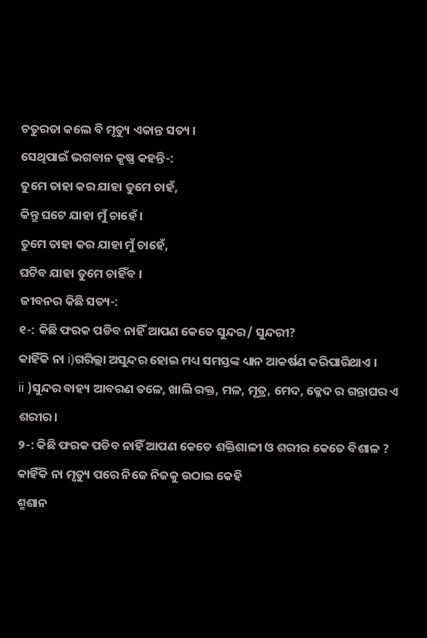ଚତୁରତା କଲେ ବି ମୃତ୍ୟୁ ଏକାନ୍ତ ସତ୍ୟ ।
ସେଥିପାଇଁ ଭଗବାନ କୃଷ୍ଣ କହନ୍ତି-:
ତୁମେ ତାହା କର ଯାହା ତୁମେ ଚାହଁ,
କିନ୍ତୁ ଘଟେ ଯାହା ମୁଁ ଚାହେଁ ।
ତୁମେ ତାହା କର ଯାହା ମୁଁ ଚାହେଁ,
ଘଟିବ ଯାହା ତୁମେ ଚାହିଁବ ।
ଜୀବନର କିଛି ସତ୍ୟ-:
୧-: କିଛି ଫରକ ପଡିବ ନାହିଁ ଆପଣ କେତେ ସୁନ୍ଦର/ ସୁନ୍ଦରୀ?
କାହିଁକି ନା i)ଗରିଲ୍ଲା ଅସୁନ୍ଦର ହୋଇ ମଧ୍ୟ ସମସ୍ତଙ୍କ ଧ୍ୟାନ ଆକର୍ଷଣ କରିପାରିଥାଏ ।
ii )ସୁନ୍ଦର ବାହ୍ୟ ଆବରଣ ତଳେ, ଖାଲି ରକ୍ତ, ମଳ, ମୂତ୍ର, ମେଦ, କ୍ଳେଦ ର ଗନ୍ତାଘର ଏ ଶରୀର।
୨-: କିଛି ଫରକ ପଡିବ ନାହିଁ ଆପଣ କେତେ ଶକ୍ତିଶାଳୀ ଓ ଶରୀର କେତେ ବିଶାଳ ?
କାହିଁକି ନା ମୃତ୍ୟୁ ପରେ ନିଜେ ନିଜକୁ ଉଠାଇ କେହି
ଶ୍ମଶାନ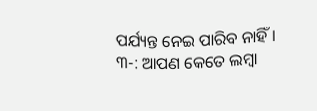ପର୍ଯ୍ୟନ୍ତ ନେଇ ପାରିବ ନାହିଁ ।
୩-: ଆପଣ କେତେ ଲମ୍ବା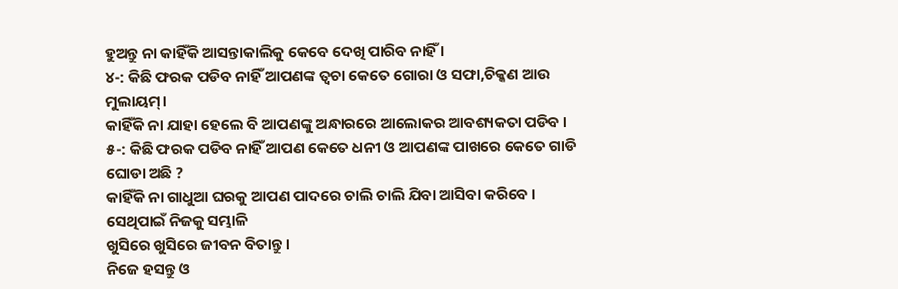ହୁଅନ୍ତୁ ନା କାହିଁକି ଆସନ୍ତାକାଲିକୁ କେବେ ଦେଖି ପାରିବ ନାହିଁ ।
୪-: କିଛି ଫରକ ପଡିବ ନାହିଁ ଆପଣଙ୍କ ତ୍ବଚା କେତେ ଗୋରା ଓ ସଫା,ଚିକ୍କଣ ଆଉ ମୁଲାୟମ୍।
କାହିଁକି ନା ଯାହା ହେଲେ ବି ଆପଣଙ୍କୁ ଅନ୍ଧାରରେ ଆଲୋକର ଆବଶ୍ୟକତା ପଡିବ ।
୫-: କିଛି ଫରକ ପଡିବ ନାହିଁ ଆପଣ କେତେ ଧନୀ ଓ ଆପଣଙ୍କ ପାଖରେ କେତେ ଗାଡି ଘୋଡା ଅଛି ?
କାହିଁକି ନା ଗାଧୁଆ ଘରକୁ ଆପଣ ପାଦରେ ଚାଲି ଚାଲି ଯିବା ଆସିବା କରିବେ ।
ସେଥିପାଇଁ ନିଜକୁ ସମ୍ଭାଳି
ଖୁସିରେ ଖୁସିରେ ଜୀବନ ବିତାନ୍ତୁ ।
ନିଜେ ହସନ୍ତୁ ଓ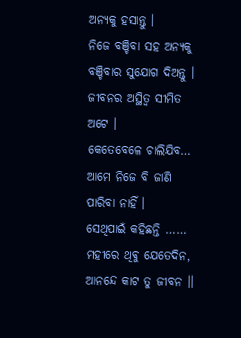ଅନ୍ୟକୁ ହସାନ୍ତୁ ।
ନିଜେ ବଞ୍ଚିବା ସହ ଅନ୍ୟକୁ
ବଞ୍ଚିବାର ସୁଯୋଗ ଦିଅନ୍ତୁ ।
ଜୀବନର ଅସ୍ଥିତ୍ବ ସୀମିତ ଅଟେ ।
କେତେବେଳେ ଚାଲିଯିବ…
ଆମେ ନିଜେ ବି ଜାଣି ପାରିବା ନାହିଁ ।
ସେଥିପାଇଁ କହିଛନ୍ତି ……
ମହୀରେ ଥିଵୁ ଯେତେଦିନ,
ଆନନ୍ଦେ କାଟ ତୁ ଜୀବନ ।।